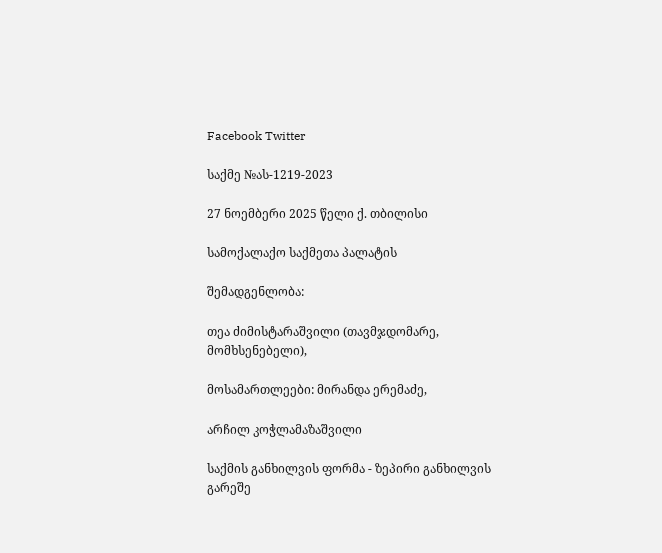Facebook Twitter

საქმე №ას-1219-2023

27 ნოემბერი 2025 წელი ქ. თბილისი

სამოქალაქო საქმეთა პალატის

შემადგენლობა:

თეა ძიმისტარაშვილი (თავმჯდომარე, მომხსენებელი),

მოსამართლეები: მირანდა ერემაძე,

არჩილ კოჭლამაზაშვილი

საქმის განხილვის ფორმა - ზეპირი განხილვის გარეშე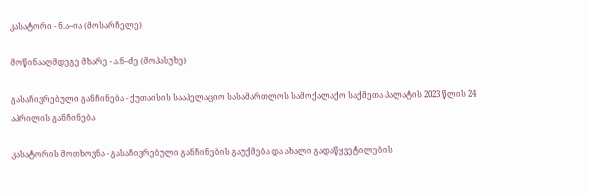კასატორი - ნ.ა–ია (მოსარჩელე)

მოწინააღმდეგე მხარე - ა.ნ–ძე (მოპასუხე)

გასაჩივრებული განჩინება - ქუთაისის სააპელაციო სასამართლოს სამოქალაქო საქმეთა პალატის 2023 წლის 24 აპრილის განჩინება

კასატორის მოთხოვნა - გასაჩივრებული განჩინების გაუქმება და ახალი გადაწყვეტილების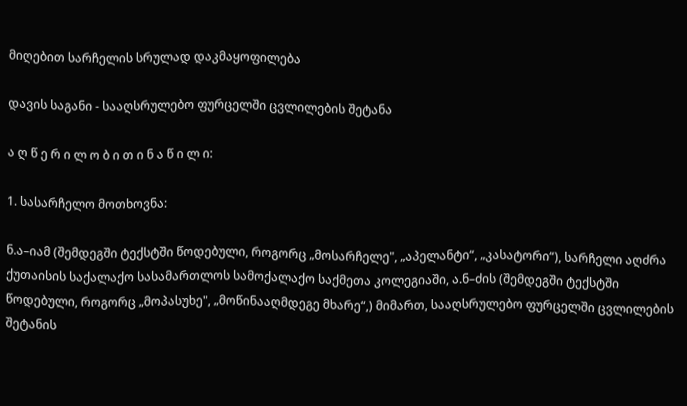მიღებით სარჩელის სრულად დაკმაყოფილება

დავის საგანი - სააღსრულებო ფურცელში ცვლილების შეტანა

ა ღ წ ე რ ი ლ ო ბ ი თ ი ნ ა წ ი ლ ი:

1. სასარჩელო მოთხოვნა:

ნ.ა–იამ (შემდეგში ტექსტში წოდებული, როგორც „მოსარჩელე", „აპელანტი“, „კასატორი“), სარჩელი აღძრა ქუთაისის საქალაქო სასამართლოს სამოქალაქო საქმეთა კოლეგიაში, ა.ნ–ძის (შემდეგში ტექსტში წოდებული, როგორც „მოპასუხე", „მოწინააღმდეგე მხარე“,) მიმართ, სააღსრულებო ფურცელში ცვლილების შეტანის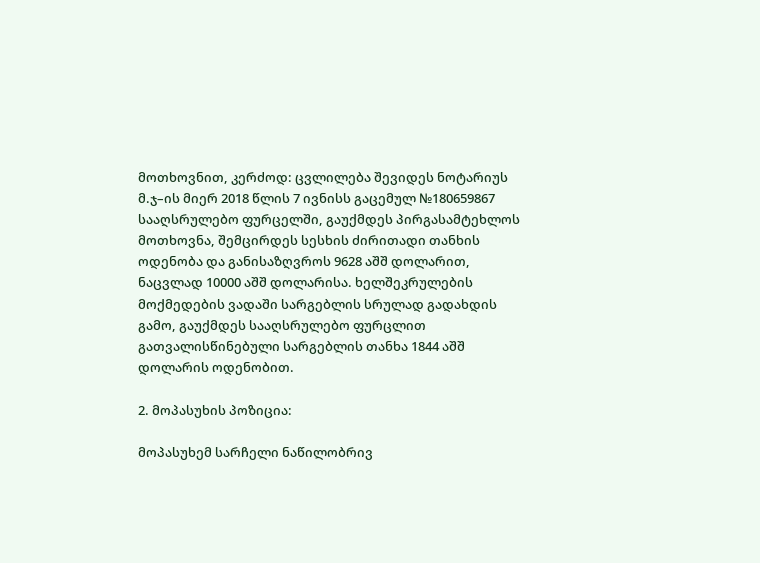მოთხოვნით, კერძოდ: ცვლილება შევიდეს ნოტარიუს მ.ჯ–ის მიერ 2018 წლის 7 ივნისს გაცემულ №180659867 სააღსრულებო ფურცელში, გაუქმდეს პირგასამტეხლოს მოთხოვნა, შემცირდეს სესხის ძირითადი თანხის ოდენობა და განისაზღვროს 9628 აშშ დოლარით, ნაცვლად 10000 აშშ დოლარისა. ხელშეკრულების მოქმედების ვადაში სარგებლის სრულად გადახდის გამო, გაუქმდეს სააღსრულებო ფურცლით გათვალისწინებული სარგებლის თანხა 1844 აშშ დოლარის ოდენობით.

2. მოპასუხის პოზიცია:

მოპასუხემ სარჩელი ნაწილობრივ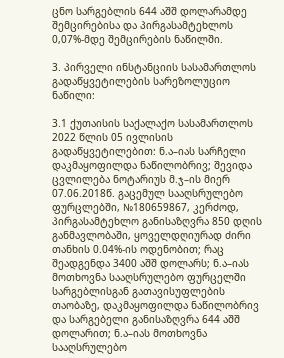ცნო სარგებლის 644 აშშ დოლარამდე შემცირებისა და პირგასამტეხლოს 0,07%-მდე შემცირების ნაწილში.

3. პირველი ინსტანციის სასამართლოს გადაწყვეტილების სარეზოლუციო ნაწილი:

3.1 ქუთაისის საქალაქო სასამართლოს 2022 წლის 05 ივლისის გადაწყვეტილებით: ნ.ა–იას სარჩელი დაკმაყოფილდა ნაწილობრივ; შევიდა ცვლილება ნოტარიუს მ.ჯ–ის მიერ 07.06.2018წ. გაცემულ სააღსრულებო ფურცლებში, №180659867, კერძოდ, პირგასამტეხლო განისაზღვრა 850 დღის განმავლობაში, ყოველდღიურად ძირი თანხის 0.04%-ის ოდენობით; რაც შეადგენდა 3400 აშშ დოლარს; ნ.ა–იას მოთხოვნა სააღსრულებო ფურცელში სარგებლისგან გათავისუფლების თაობაზე, დაკმაყოფილდა ნაწილობრივ და სარგებელი განისაზღვრა 644 აშშ დოლარით; ნ.ა–იას მოთხოვნა სააღსრულებო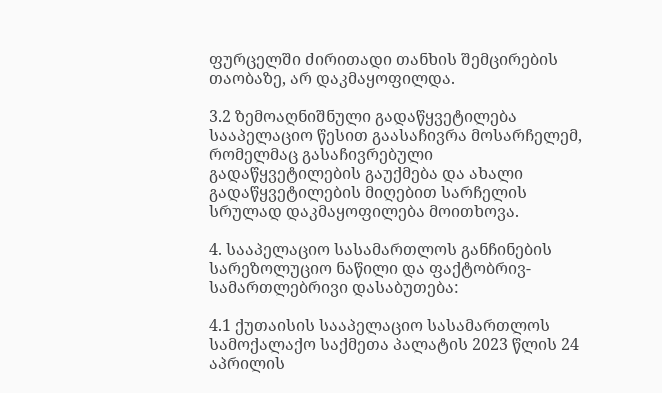ფურცელში ძირითადი თანხის შემცირების თაობაზე, არ დაკმაყოფილდა.

3.2 ზემოაღნიშნული გადაწყვეტილება სააპელაციო წესით გაასაჩივრა მოსარჩელემ, რომელმაც გასაჩივრებული გადაწყვეტილების გაუქმება და ახალი გადაწყვეტილების მიღებით სარჩელის სრულად დაკმაყოფილება მოითხოვა.

4. სააპელაციო სასამართლოს განჩინების სარეზოლუციო ნაწილი და ფაქტობრივ-სამართლებრივი დასაბუთება:

4.1 ქუთაისის სააპელაციო სასამართლოს სამოქალაქო საქმეთა პალატის 2023 წლის 24 აპრილის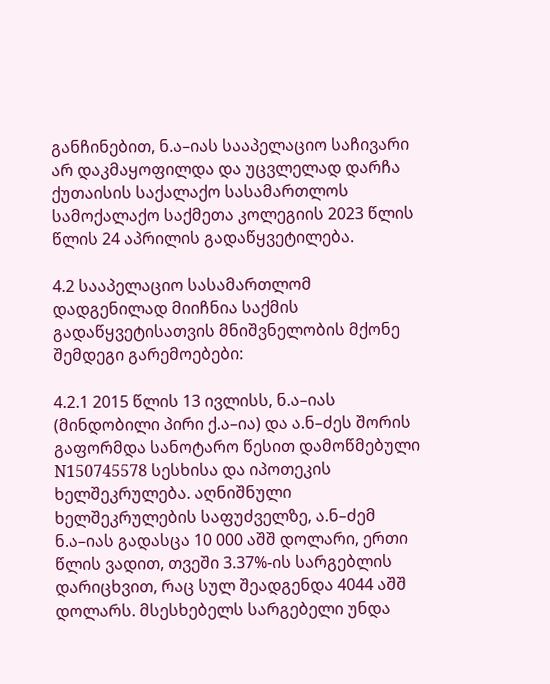განჩინებით, ნ.ა–იას სააპელაციო საჩივარი არ დაკმაყოფილდა და უცვლელად დარჩა ქუთაისის საქალაქო სასამართლოს სამოქალაქო საქმეთა კოლეგიის 2023 წლის წლის 24 აპრილის გადაწყვეტილება.

4.2 სააპელაციო სასამართლომ დადგენილად მიიჩნია საქმის გადაწყვეტისათვის მნიშვნელობის მქონე შემდეგი გარემოებები:

4.2.1 2015 წლის 13 ივლისს, ნ.ა–იას (მინდობილი პირი ქ.ა–ია) და ა.ნ–ძეს შორის გაფორმდა სანოტარო წესით დამოწმებული N150745578 სესხისა და იპოთეკის ხელშეკრულება. აღნიშნული ხელშეკრულების საფუძველზე, ა.ნ–ძემ ნ.ა–იას გადასცა 10 000 აშშ დოლარი, ერთი წლის ვადით, თვეში 3.37%-ის სარგებლის დარიცხვით, რაც სულ შეადგენდა 4044 აშშ დოლარს. მსესხებელს სარგებელი უნდა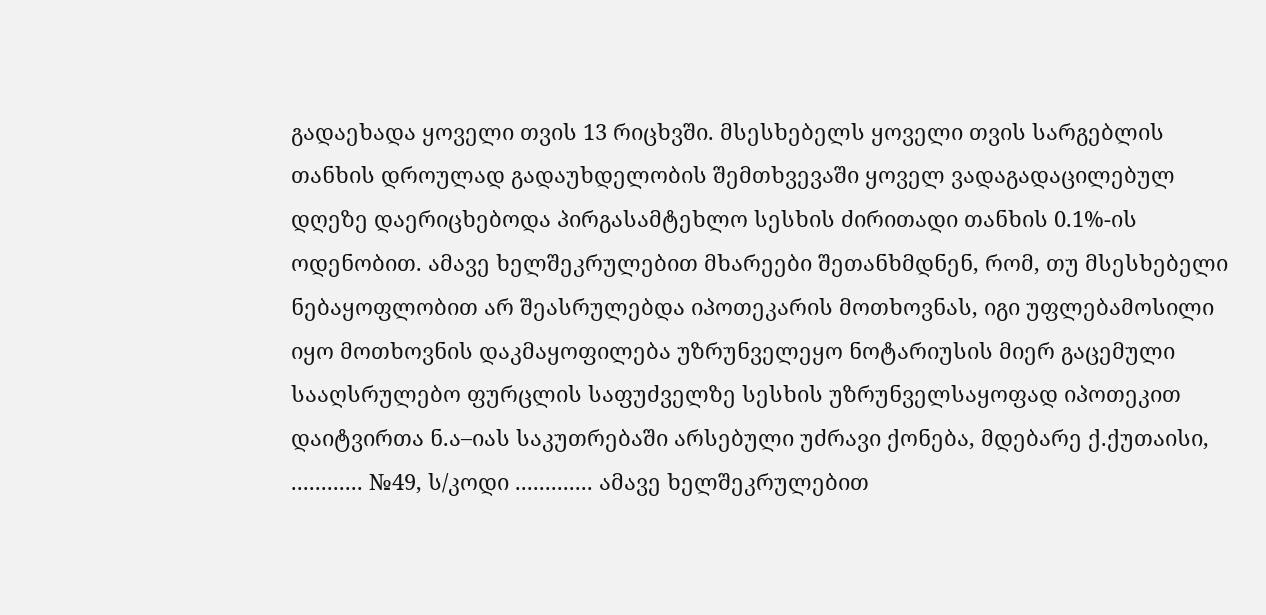გადაეხადა ყოველი თვის 13 რიცხვში. მსესხებელს ყოველი თვის სარგებლის თანხის დროულად გადაუხდელობის შემთხვევაში ყოველ ვადაგადაცილებულ დღეზე დაერიცხებოდა პირგასამტეხლო სესხის ძირითადი თანხის 0.1%-ის ოდენობით. ამავე ხელშეკრულებით მხარეები შეთანხმდნენ, რომ, თუ მსესხებელი ნებაყოფლობით არ შეასრულებდა იპოთეკარის მოთხოვნას, იგი უფლებამოსილი იყო მოთხოვნის დაკმაყოფილება უზრუნველეყო ნოტარიუსის მიერ გაცემული სააღსრულებო ფურცლის საფუძველზე სესხის უზრუნველსაყოფად იპოთეკით დაიტვირთა ნ.ა–იას საკუთრებაში არსებული უძრავი ქონება, მდებარე ქ.ქუთაისი, ............ №49, ს/კოდი ............. ამავე ხელშეკრულებით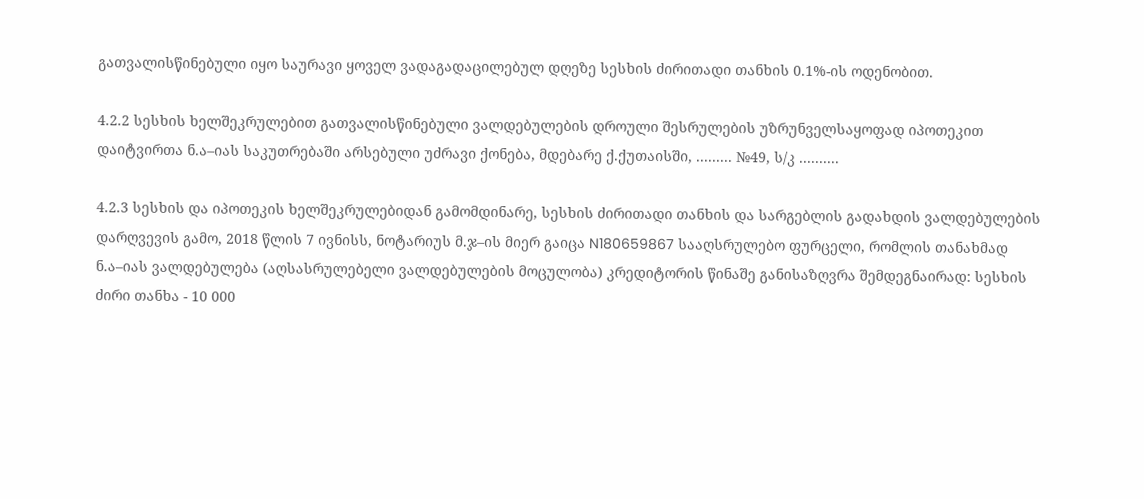გათვალისწინებული იყო საურავი ყოველ ვადაგადაცილებულ დღეზე სესხის ძირითადი თანხის 0.1%-ის ოდენობით.

4.2.2 სესხის ხელშეკრულებით გათვალისწინებული ვალდებულების დროული შესრულების უზრუნველსაყოფად იპოთეკით დაიტვირთა ნ.ა–იას საკუთრებაში არსებული უძრავი ქონება, მდებარე ქ.ქუთაისში, ......... №49, ს/კ ..........

4.2.3 სესხის და იპოთეკის ხელშეკრულებიდან გამომდინარე, სესხის ძირითადი თანხის და სარგებლის გადახდის ვალდებულების დარღვევის გამო, 2018 წლის 7 ივნისს, ნოტარიუს მ.ჯ–ის მიერ გაიცა N180659867 სააღსრულებო ფურცელი, რომლის თანახმად ნ.ა–იას ვალდებულება (აღსასრულებელი ვალდებულების მოცულობა) კრედიტორის წინაშე განისაზღვრა შემდეგნაირად: სესხის ძირი თანხა - 10 000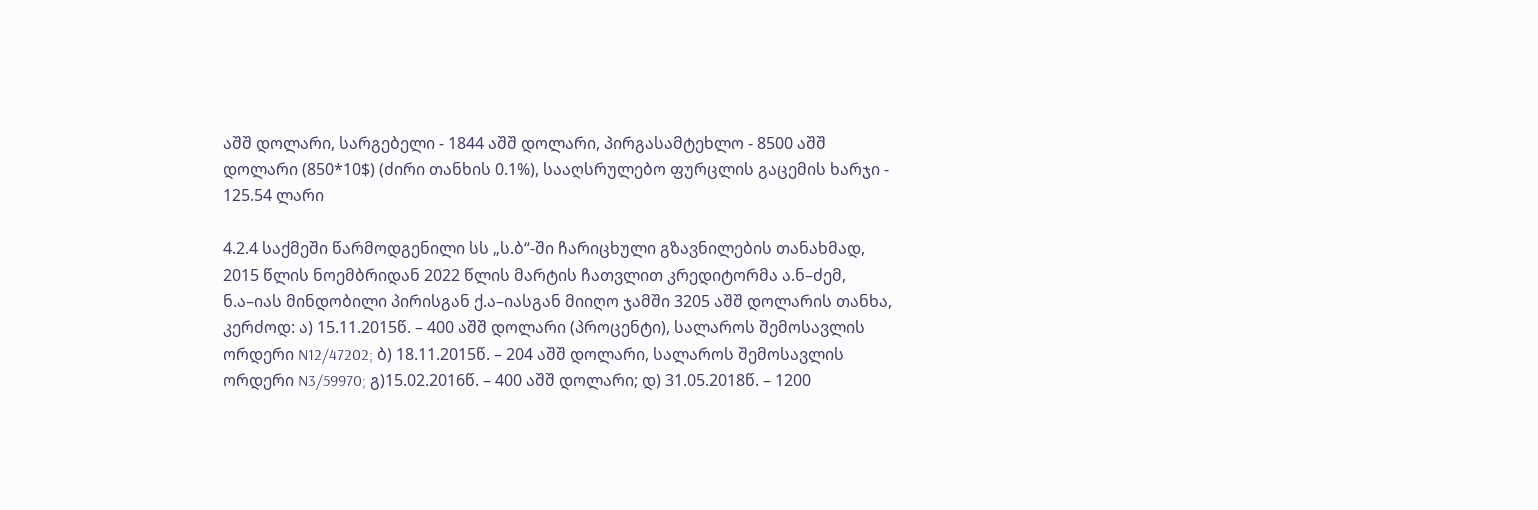აშშ დოლარი, სარგებელი - 1844 აშშ დოლარი, პირგასამტეხლო - 8500 აშშ დოლარი (850*10$) (ძირი თანხის 0.1%), სააღსრულებო ფურცლის გაცემის ხარჯი - 125.54 ლარი

4.2.4 საქმეში წარმოდგენილი სს „ს.ბ“-ში ჩარიცხული გზავნილების თანახმად, 2015 წლის ნოემბრიდან 2022 წლის მარტის ჩათვლით კრედიტორმა ა.ნ–ძემ, ნ.ა–იას მინდობილი პირისგან ქ.ა–იასგან მიიღო ჯამში 3205 აშშ დოლარის თანხა, კერძოდ: ა) 15.11.2015წ. – 400 აშშ დოლარი (პროცენტი), სალაროს შემოსავლის ორდერი N12/47202; ბ) 18.11.2015წ. – 204 აშშ დოლარი, სალაროს შემოსავლის ორდერი N3/59970; გ)15.02.2016წ. – 400 აშშ დოლარი; დ) 31.05.2018წ. – 1200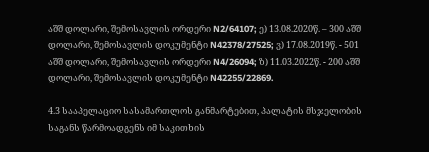აშშ დოლარი, შემოსავლის ორდერი N2/64107; ე) 13.08.2020წ. – 300 აშშ დოლარი, შემოსავლის დოკუმენტი N42378/27525; ვ) 17.08.2019წ. - 501 აშშ დოლარი, შემოსავლის ორდერი N4/26094; ზ) 11.03.2022წ. - 200 აშშ დოლარი, შემოსავლის დოკუმენტი N42255/22869.

4.3 სააპელაციო სასამართლოს განმარტებით, პალატის მსჯელობის საგანს წარმოადგენს იმ საკითხის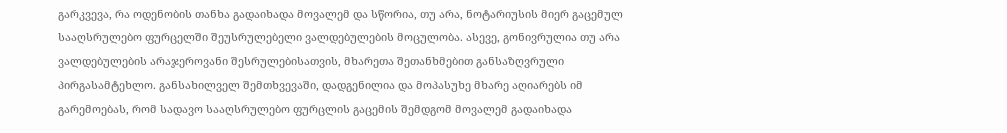გარკვევა, რა ოდენობის თანხა გადაიხადა მოვალემ და სწორია, თუ არა, ნოტარიუსის მიერ გაცემულ სააღსრულებო ფურცელში შეუსრულებელი ვალდებულების მოცულობა. ასევე, გონივრულია თუ არა ვალდებულების არაჯეროვანი შესრულებისათვის, მხარეთა შეთანხმებით განსაზღვრული პირგასამტეხლო. განსახილველ შემთხვევაში, დადგენილია და მოპასუხე მხარე აღიარებს იმ გარემოებას, რომ სადავო სააღსრულებო ფურცლის გაცემის შემდგომ მოვალემ გადაიხადა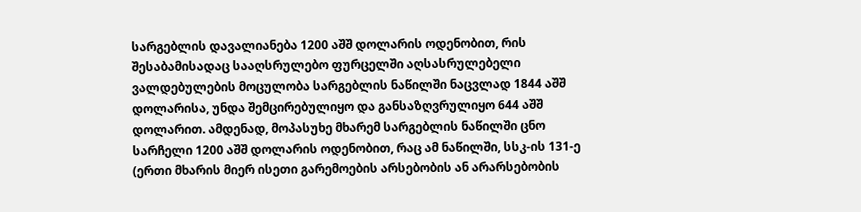სარგებლის დავალიანება 1200 აშშ დოლარის ოდენობით, რის შესაბამისადაც სააღსრულებო ფურცელში აღსასრულებელი ვალდებულების მოცულობა სარგებლის ნაწილში ნაცვლად 1844 აშშ დოლარისა, უნდა შემცირებულიყო და განსაზღვრულიყო 644 აშშ დოლარით. ამდენად, მოპასუხე მხარემ სარგებლის ნაწილში ცნო სარჩელი 1200 აშშ დოლარის ოდენობით, რაც ამ ნაწილში, სსკ-ის 131-ე (ერთი მხარის მიერ ისეთი გარემოების არსებობის ან არარსებობის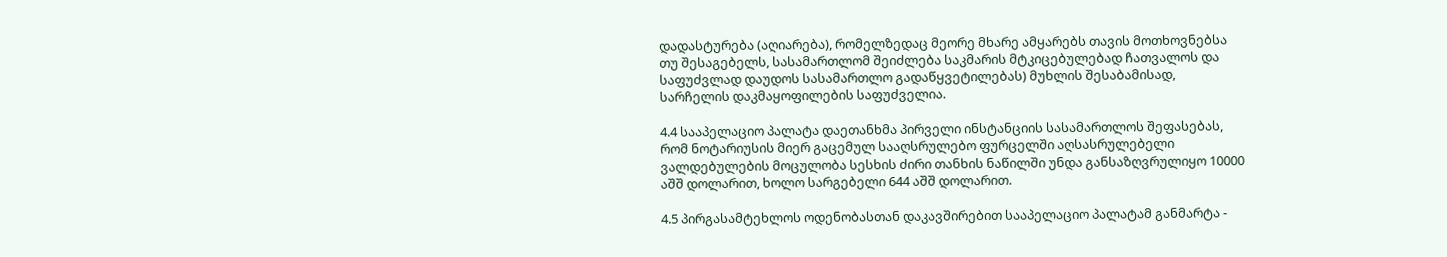დადასტურება (აღიარება), რომელზედაც მეორე მხარე ამყარებს თავის მოთხოვნებსა თუ შესაგებელს, სასამართლომ შეიძლება საკმარის მტკიცებულებად ჩათვალოს და საფუძვლად დაუდოს სასამართლო გადაწყვეტილებას) მუხლის შესაბამისად, სარჩელის დაკმაყოფილების საფუძველია.

4.4 სააპელაციო პალატა დაეთანხმა პირველი ინსტანციის სასამართლოს შეფასებას, რომ ნოტარიუსის მიერ გაცემულ სააღსრულებო ფურცელში აღსასრულებელი ვალდებულების მოცულობა სესხის ძირი თანხის ნაწილში უნდა განსაზღვრულიყო 10000 აშშ დოლარით, ხოლო სარგებელი 644 აშშ დოლარით.

4.5 პირგასამტეხლოს ოდენობასთან დაკავშირებით სააპელაციო პალატამ განმარტა -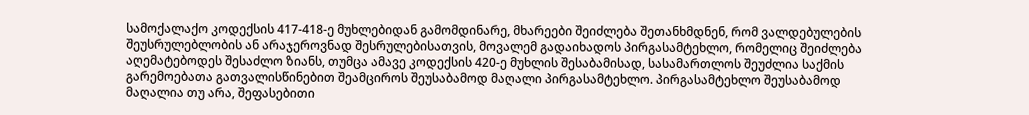სამოქალაქო კოდექსის 417-418-ე მუხლებიდან გამომდინარე, მხარეები შეიძლება შეთანხმდნენ, რომ ვალდებულების შეუსრულებლობის ან არაჯეროვნად შესრულებისათვის, მოვალემ გადაიხადოს პირგასამტეხლო, რომელიც შეიძლება აღემატებოდეს შესაძლო ზიანს, თუმცა ამავე კოდექსის 420-ე მუხლის შესაბამისად, სასამართლოს შეუძლია საქმის გარემოებათა გათვალისწინებით შეამციროს შეუსაბამოდ მაღალი პირგასამტეხლო. პირგასამტეხლო შეუსაბამოდ მაღალია თუ არა, შეფასებითი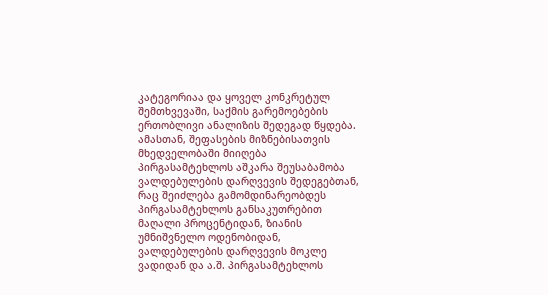კატეგორიაა და ყოველ კონკრეტულ შემთხვევაში, საქმის გარემოებების ერთობლივი ანალიზის შედეგად წყდება. ამასთან, შეფასების მიზნებისათვის მხედველობაში მიიღება პირგასამტეხლოს აშკარა შეუსაბამობა ვალდებულების დარღვევის შედეგებთან, რაც შეიძლება გამომდინარეობდეს პირგასამტეხლოს განსაკუთრებით მაღალი პროცენტიდან, ზიანის უმნიშვნელო ოდენობიდან, ვალდებულების დარღვევის მოკლე ვადიდან და ა.შ. პირგასამტეხლოს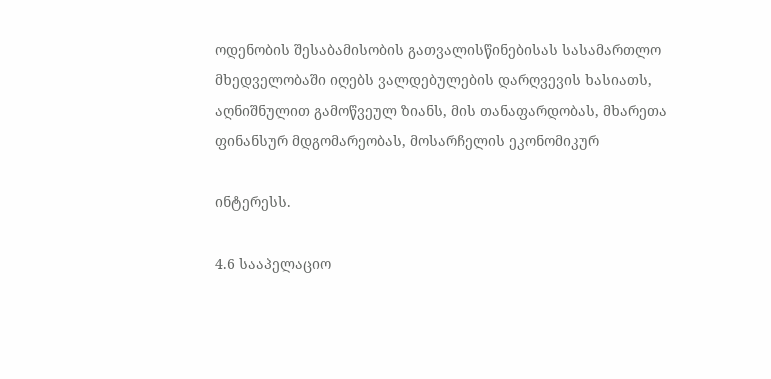ოდენობის შესაბამისობის გათვალისწინებისას სასამართლო მხედველობაში იღებს ვალდებულების დარღვევის ხასიათს, აღნიშნულით გამოწვეულ ზიანს, მის თანაფარდობას, მხარეთა ფინანსურ მდგომარეობას, მოსარჩელის ეკონომიკურ

ინტერესს.

4.6 სააპელაციო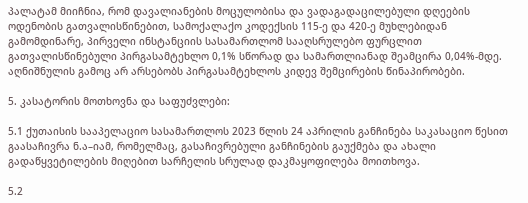პალატამ მიიჩნია, რომ დავალიანების მოცულობისა და ვადაგადაცილებული დღეების ოდენობის გათვალისწინებით, სამოქალაქო კოდექსის 115-ე და 420-ე მუხლებიდან გამომდინარე, პირველი ინსტანციის სასამართლომ სააღსრულებო ფურცლით გათვალისწინებული პირგასამტეხლო 0,1% სწორად და სამართლიანად შეამცირა 0,04%-მდე. აღნიშნულის გამოც არ არსებობს პირგასამტეხლოს კიდევ შემცირების წინაპირობები.

5. კასატორის მოთხოვნა და საფუძვლები:

5.1 ქუთაისის სააპელაციო სასამართლოს 2023 წლის 24 აპრილის განჩინება საკასაციო წესით გაასაჩივრა ნ.ა–იამ, რომელმაც, გასაჩივრებული განჩინების გაუქმება და ახალი გადაწყვეტილების მიღებით სარჩელის სრულად დაკმაყოფილება მოითხოვა.

5.2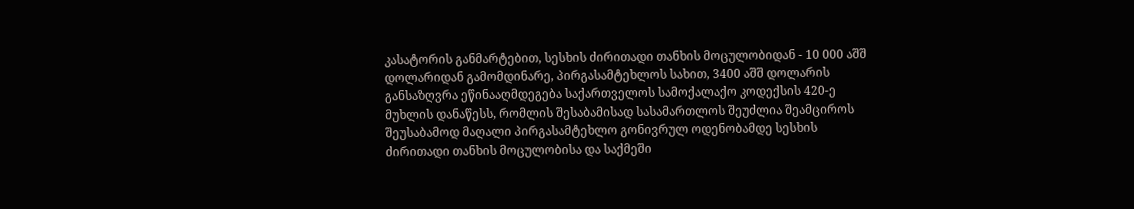კასატორის განმარტებით, სესხის ძირითადი თანხის მოცულობიდან - 10 000 აშშ დოლარიდან გამომდინარე, პირგასამტეხლოს სახით, 3400 აშშ დოლარის განსაზღვრა ეწინააღმდეგება საქართველოს სამოქალაქო კოდექსის 420-ე მუხლის დანაწესს, რომლის შესაბამისად სასამართლოს შეუძლია შეამციროს შეუსაბამოდ მაღალი პირგასამტეხლო გონივრულ ოდენობამდე სესხის ძირითადი თანხის მოცულობისა და საქმეში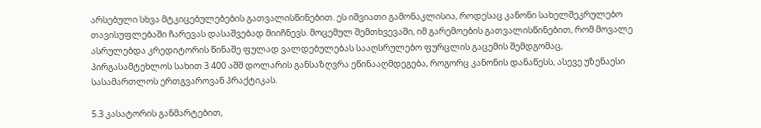არსებული სხვა მტკიცებულებების გათვალისწინებით. ეს იშვიათი გამონაკლისია, როდესაც კანონი სახელშეკრულებო თავისუფლებაში ჩარევას დასაშვებად მიიჩნევს. მოცემულ შემთხვევაში, იმ გარემოების გათვალისწინებით, რომ მოვალე ასრულებდა კრედიტორის წინაშე ფულად ვალდებულებას სააღსრულებო ფურცლის გაცემის შემდგომაც, პირგასამტეხლოს სახით 3 400 აშშ დოლარის განსაზღვრა ეწინააღმდეგება, როგორც კანონის დანაწესს, ასევე უზენაესი სასამართლოს ერთგვაროვან პრაქტიკას.

5.3 კასატორის განმარტებით,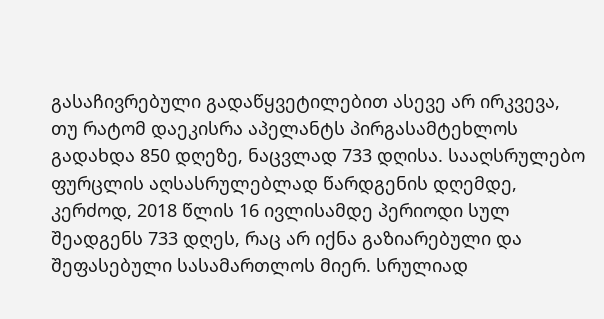გასაჩივრებული გადაწყვეტილებით ასევე არ ირკვევა, თუ რატომ დაეკისრა აპელანტს პირგასამტეხლოს გადახდა 850 დღეზე, ნაცვლად 733 დღისა. სააღსრულებო ფურცლის აღსასრულებლად წარდგენის დღემდე, კერძოდ, 2018 წლის 16 ივლისამდე პერიოდი სულ შეადგენს 733 დღეს, რაც არ იქნა გაზიარებული და შეფასებული სასამართლოს მიერ. სრულიად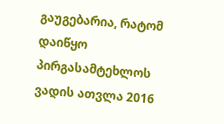გაუგებარია, რატომ დაიწყო პირგასამტეხლოს ვადის ათვლა 2016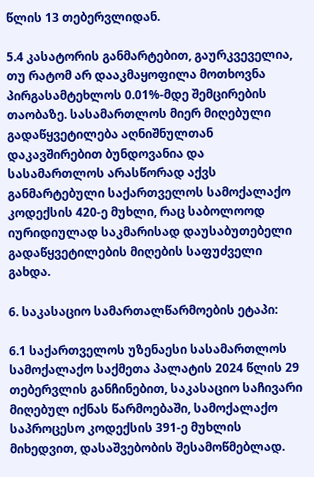წლის 13 თებერვლიდან.

5.4 კასატორის განმარტებით, გაურკვეველია, თუ რატომ არ დააკმაყოფილა მოთხოვნა პირგასამტეხლოს 0.01%-მდე შემცირების თაობაზე. სასამართლოს მიერ მიღებული გადაწყვეტილება აღნიშნულთან დაკავშირებით ბუნდოვანია და სასამართლოს არასწორად აქვს განმარტებული საქართველოს სამოქალაქო კოდექსის 420-ე მუხლი, რაც საბოლოოდ იურიდიულად საკმარისად დაუსაბუთებელი გადაწყვეტილების მიღების საფუძველი გახდა.

6. საკასაციო სამართალწარმოების ეტაპი:

6.1 საქართველოს უზენაესი სასამართლოს სამოქალაქო საქმეთა პალატის 2024 წლის 29 თებერვლის განჩინებით, საკასაციო საჩივარი მიღებულ იქნას წარმოებაში, სამოქალაქო საპროცესო კოდექსის 391-ე მუხლის მიხედვით, დასაშვებობის შესამოწმებლად.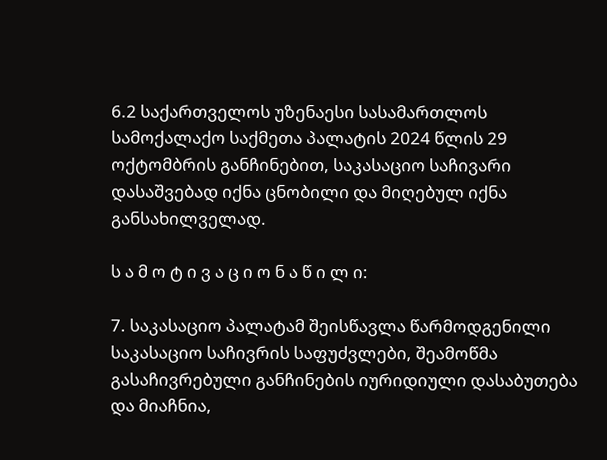6.2 საქართველოს უზენაესი სასამართლოს სამოქალაქო საქმეთა პალატის 2024 წლის 29 ოქტომბრის განჩინებით, საკასაციო საჩივარი დასაშვებად იქნა ცნობილი და მიღებულ იქნა განსახილველად.

ს ა მ ო ტ ი ვ ა ც ი ო ნ ა წ ი ლ ი:

7. საკასაციო პალატამ შეისწავლა წარმოდგენილი საკასაციო საჩივრის საფუძვლები, შეამოწმა გასაჩივრებული განჩინების იურიდიული დასაბუთება და მიაჩნია,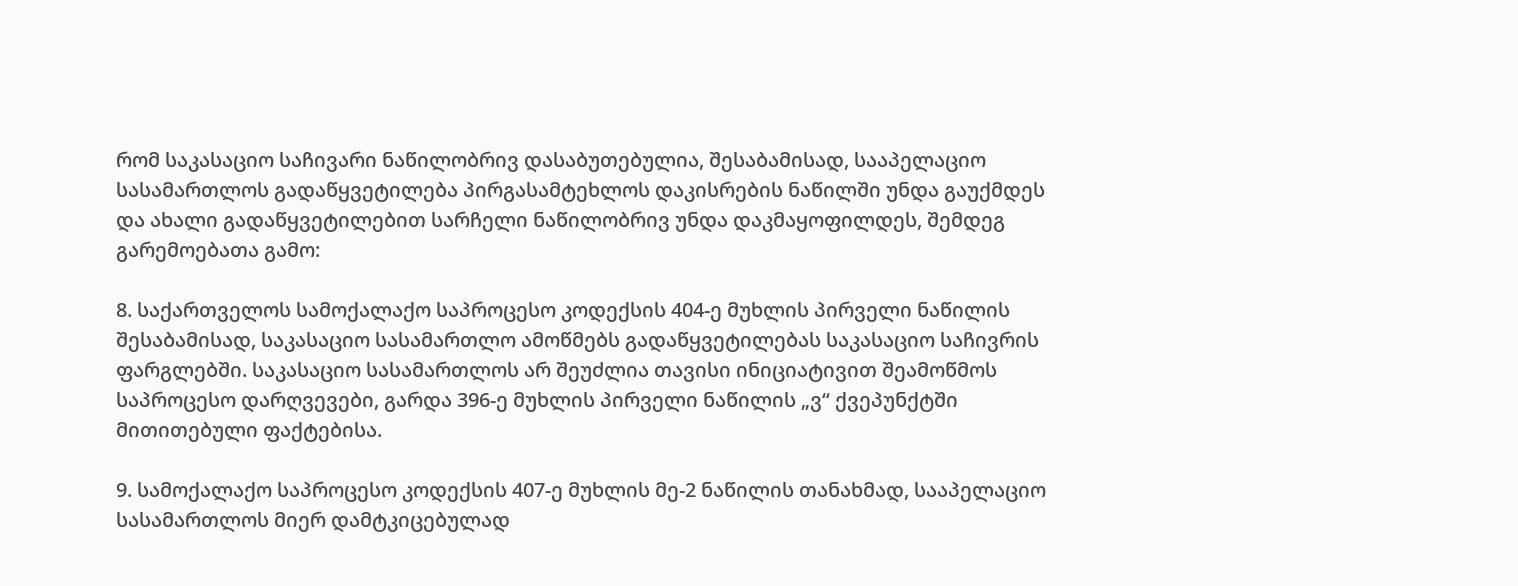რომ საკასაციო საჩივარი ნაწილობრივ დასაბუთებულია, შესაბამისად, სააპელაციო სასამართლოს გადაწყვეტილება პირგასამტეხლოს დაკისრების ნაწილში უნდა გაუქმდეს და ახალი გადაწყვეტილებით სარჩელი ნაწილობრივ უნდა დაკმაყოფილდეს, შემდეგ გარემოებათა გამო:

8. საქართველოს სამოქალაქო საპროცესო კოდექსის 404-ე მუხლის პირველი ნაწილის შესაბამისად, საკასაციო სასამართლო ამოწმებს გადაწყვეტილებას საკასაციო საჩივრის ფარგლებში. საკასაციო სასამართლოს არ შეუძლია თავისი ინიციატივით შეამოწმოს საპროცესო დარღვევები, გარდა 396-ე მუხლის პირველი ნაწილის „ვ“ ქვეპუნქტში მითითებული ფაქტებისა.

9. სამოქალაქო საპროცესო კოდექსის 407-ე მუხლის მე-2 ნაწილის თანახმად, სააპელაციო სასამართლოს მიერ დამტკიცებულად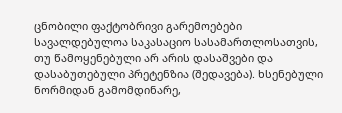ცნობილი ფაქტობრივი გარემოებები სავალდებულოა საკასაციო სასამართლოსათვის, თუ წამოყენებული არ არის დასაშვები და დასაბუთებული პრეტენზია (შედავება). ხსენებული ნორმიდან გამომდინარე,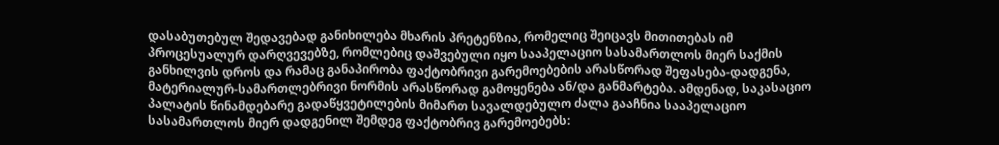დასაბუთებულ შედავებად განიხილება მხარის პრეტენზია, რომელიც შეიცავს მითითებას იმ პროცესუალურ დარღვევებზე, რომლებიც დაშვებული იყო სააპელაციო სასამართლოს მიერ საქმის განხილვის დროს და რამაც განაპირობა ფაქტობრივი გარემოებების არასწორად შეფასება-დადგენა, მატერიალურ-სამართლებრივი ნორმის არასწორად გამოყენება ან/და განმარტება. ამდენად, საკასაციო პალატის წინამდებარე გადაწყვეტილების მიმართ სავალდებულო ძალა გააჩნია სააპელაციო სასამართლოს მიერ დადგენილ შემდეგ ფაქტობრივ გარემოებებს: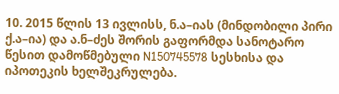10. 2015 წლის 13 ივლისს, ნ.ა–იას (მინდობილი პირი ქ.ა–ია) და ა.ნ–ძეს შორის გაფორმდა სანოტარო წესით დამოწმებული N150745578 სესხისა და იპოთეკის ხელშეკრულება.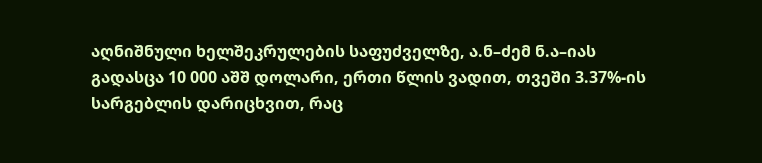აღნიშნული ხელშეკრულების საფუძველზე, ა.ნ–ძემ ნ.ა–იას გადასცა 10 000 აშშ დოლარი, ერთი წლის ვადით, თვეში 3.37%-ის სარგებლის დარიცხვით, რაც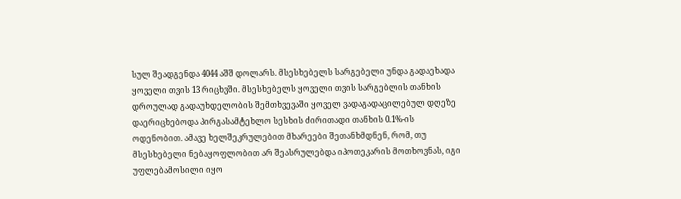სულ შეადგენდა 4044 აშშ დოლარს. მსესხებელს სარგებელი უნდა გადაეხადა ყოველი თვის 13 რიცხვში. მსესხებელს ყოველი თვის სარგებლის თანხის დროულად გადაუხდელობის შემთხვევაში ყოველ ვადაგადაცილებულ დღეზე დაერიცხებოდა პირგასამტეხლო სესხის ძირითადი თანხის 0.1%-ის ოდენობით. ამავე ხელშეკრულებით მხარეები შეთანხმდნენ, რომ, თუ მსესხებელი ნებაყოფლობით არ შეასრულებდა იპოთეკარის მოთხოვნას, იგი უფლებამოსილი იყო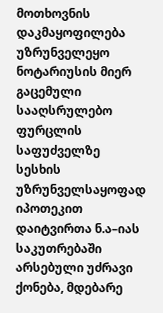მოთხოვნის დაკმაყოფილება უზრუნველეყო ნოტარიუსის მიერ გაცემული სააღსრულებო ფურცლის საფუძველზე სესხის უზრუნველსაყოფად იპოთეკით დაიტვირთა ნ.ა–იას საკუთრებაში არსებული უძრავი ქონება, მდებარე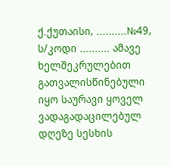ქ.ქუთაისი, ..........№49, ს/კოდი .......... ამავე ხელშეკრულებით გათვალისწინებული იყო საურავი ყოველ ვადაგადაცილებულ დღეზე სესხის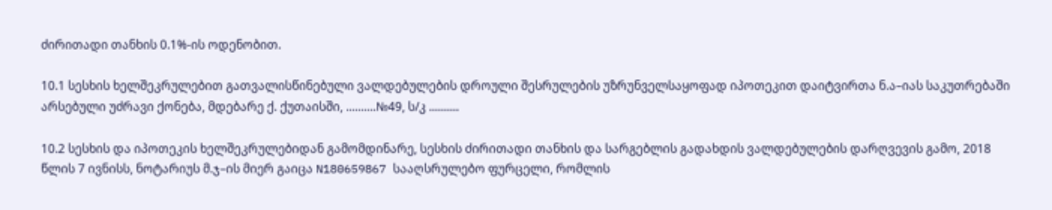ძირითადი თანხის 0.1%-ის ოდენობით.

10.1 სესხის ხელშეკრულებით გათვალისწინებული ვალდებულების დროული შესრულების უზრუნველსაყოფად იპოთეკით დაიტვირთა ნ.ა–იას საკუთრებაში არსებული უძრავი ქონება, მდებარე ქ. ქუთაისში, ..........№49, ს/კ ..........

10.2 სესხის და იპოთეკის ხელშეკრულებიდან გამომდინარე, სესხის ძირითადი თანხის და სარგებლის გადახდის ვალდებულების დარღვევის გამო, 2018 წლის 7 ივნისს, ნოტარიუს მ.ჯ–ის მიერ გაიცა N180659867 სააღსრულებო ფურცელი, რომლის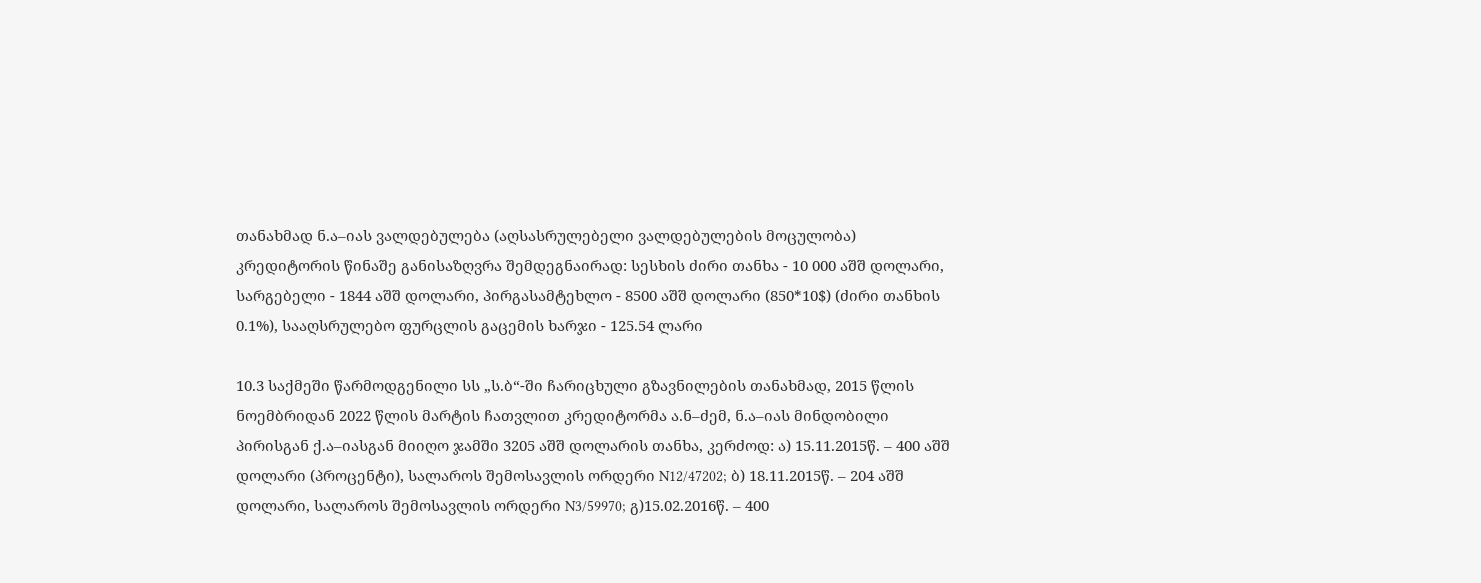თანახმად ნ.ა–იას ვალდებულება (აღსასრულებელი ვალდებულების მოცულობა) კრედიტორის წინაშე განისაზღვრა შემდეგნაირად: სესხის ძირი თანხა - 10 000 აშშ დოლარი, სარგებელი - 1844 აშშ დოლარი, პირგასამტეხლო - 8500 აშშ დოლარი (850*10$) (ძირი თანხის 0.1%), სააღსრულებო ფურცლის გაცემის ხარჯი - 125.54 ლარი

10.3 საქმეში წარმოდგენილი სს „ს.ბ“-ში ჩარიცხული გზავნილების თანახმად, 2015 წლის ნოემბრიდან 2022 წლის მარტის ჩათვლით კრედიტორმა ა.ნ–ძემ, ნ.ა–იას მინდობილი პირისგან ქ.ა–იასგან მიიღო ჯამში 3205 აშშ დოლარის თანხა, კერძოდ: ა) 15.11.2015წ. – 400 აშშ დოლარი (პროცენტი), სალაროს შემოსავლის ორდერი N12/47202; ბ) 18.11.2015წ. – 204 აშშ დოლარი, სალაროს შემოსავლის ორდერი N3/59970; გ)15.02.2016წ. – 400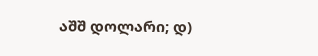აშშ დოლარი; დ)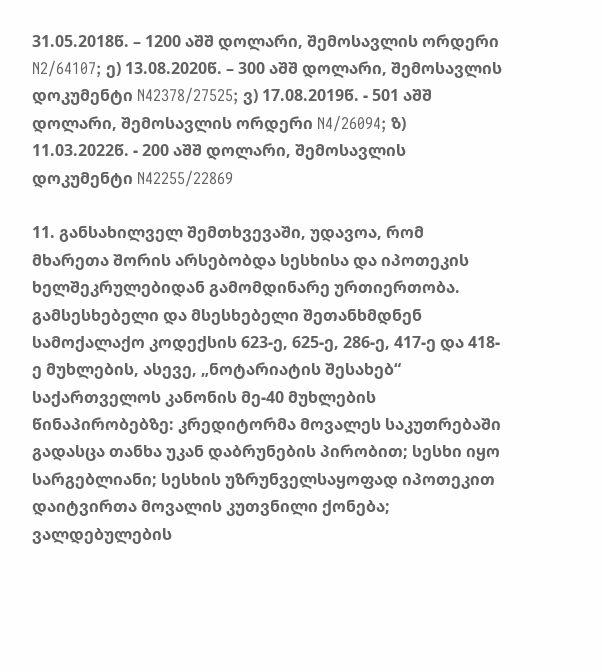31.05.2018წ. – 1200 აშშ დოლარი, შემოსავლის ორდერი N2/64107; ე) 13.08.2020წ. – 300 აშშ დოლარი, შემოსავლის დოკუმენტი N42378/27525; ვ) 17.08.2019წ. - 501 აშშ დოლარი, შემოსავლის ორდერი N4/26094; ზ) 11.03.2022წ. - 200 აშშ დოლარი, შემოსავლის დოკუმენტი N42255/22869

11. განსახილველ შემთხვევაში, უდავოა, რომ მხარეთა შორის არსებობდა სესხისა და იპოთეკის ხელშეკრულებიდან გამომდინარე ურთიერთობა. გამსესხებელი და მსესხებელი შეთანხმდნენ სამოქალაქო კოდექსის 623-ე, 625-ე, 286-ე, 417-ე და 418-ე მუხლების, ასევე, „ნოტარიატის შესახებ“ საქართველოს კანონის მე-40 მუხლების წინაპირობებზე: კრედიტორმა მოვალეს საკუთრებაში გადასცა თანხა უკან დაბრუნების პირობით; სესხი იყო სარგებლიანი; სესხის უზრუნველსაყოფად იპოთეკით დაიტვირთა მოვალის კუთვნილი ქონება; ვალდებულების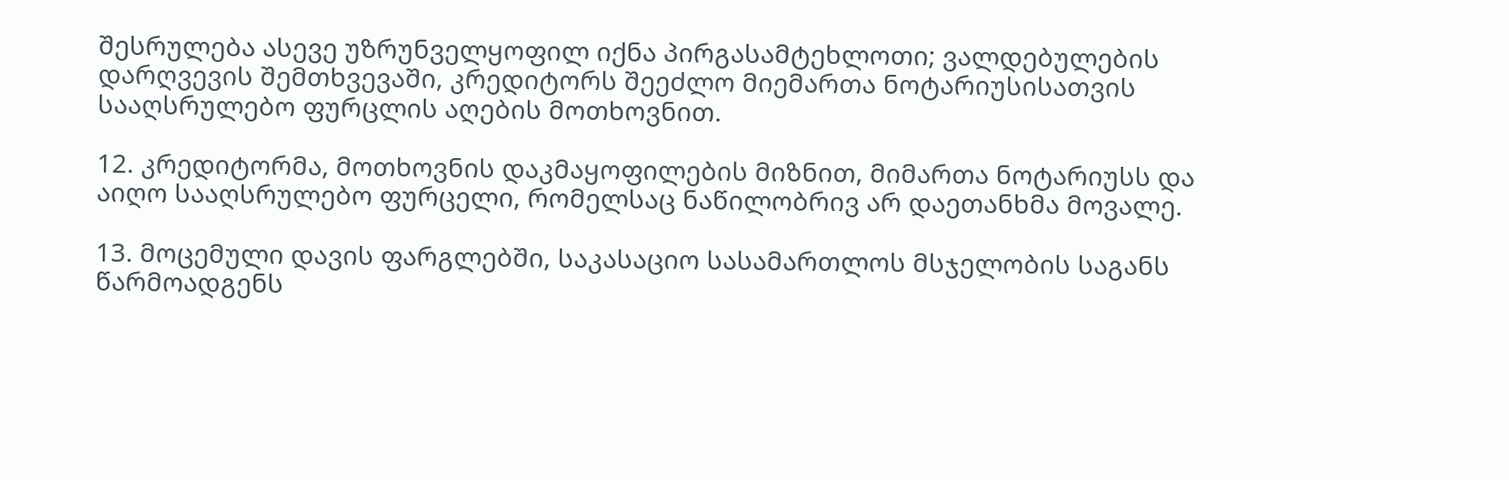შესრულება ასევე უზრუნველყოფილ იქნა პირგასამტეხლოთი; ვალდებულების დარღვევის შემთხვევაში, კრედიტორს შეეძლო მიემართა ნოტარიუსისათვის სააღსრულებო ფურცლის აღების მოთხოვნით.

12. კრედიტორმა, მოთხოვნის დაკმაყოფილების მიზნით, მიმართა ნოტარიუსს და აიღო სააღსრულებო ფურცელი, რომელსაც ნაწილობრივ არ დაეთანხმა მოვალე.

13. მოცემული დავის ფარგლებში, საკასაციო სასამართლოს მსჯელობის საგანს წარმოადგენს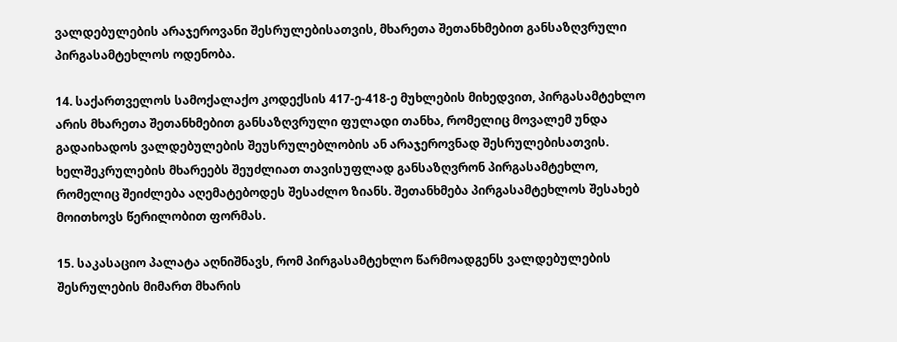ვალდებულების არაჯეროვანი შესრულებისათვის, მხარეთა შეთანხმებით განსაზღვრული პირგასამტეხლოს ოდენობა.

14. საქართველოს სამოქალაქო კოდექსის 417-ე-418-ე მუხლების მიხედვით, პირგასამტეხლო არის მხარეთა შეთანხმებით განსაზღვრული ფულადი თანხა, რომელიც მოვალემ უნდა გადაიხადოს ვალდებულების შეუსრულებლობის ან არაჯეროვნად შესრულებისათვის. ხელშეკრულების მხარეებს შეუძლიათ თავისუფლად განსაზღვრონ პირგასამტეხლო, რომელიც შეიძლება აღემატებოდეს შესაძლო ზიანს. შეთანხმება პირგასამტეხლოს შესახებ მოითხოვს წერილობით ფორმას.

15. საკასაციო პალატა აღნიშნავს, რომ პირგასამტეხლო წარმოადგენს ვალდებულების შესრულების მიმართ მხარის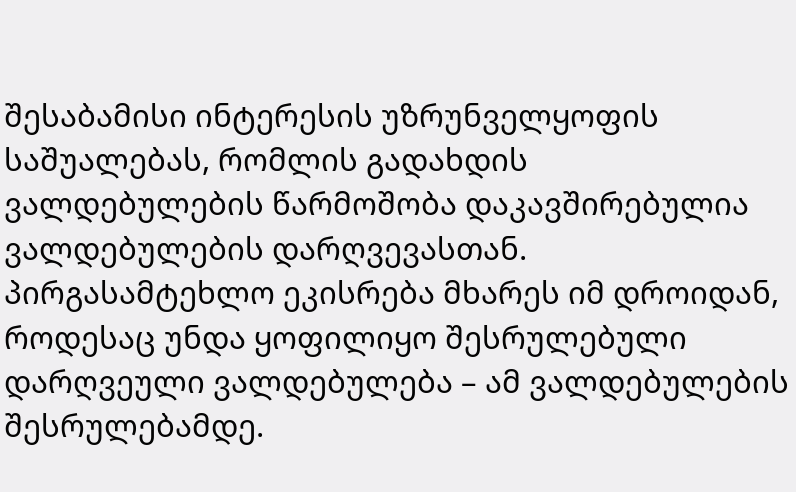შესაბამისი ინტერესის უზრუნველყოფის საშუალებას, რომლის გადახდის ვალდებულების წარმოშობა დაკავშირებულია ვალდებულების დარღვევასთან. პირგასამტეხლო ეკისრება მხარეს იმ დროიდან, როდესაც უნდა ყოფილიყო შესრულებული დარღვეული ვალდებულება – ამ ვალდებულების შესრულებამდე.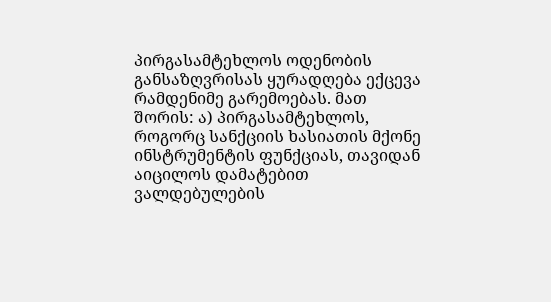პირგასამტეხლოს ოდენობის განსაზღვრისას ყურადღება ექცევა რამდენიმე გარემოებას. მათ შორის: ა) პირგასამტეხლოს, როგორც სანქციის ხასიათის მქონე ინსტრუმენტის ფუნქციას, თავიდან აიცილოს დამატებით ვალდებულების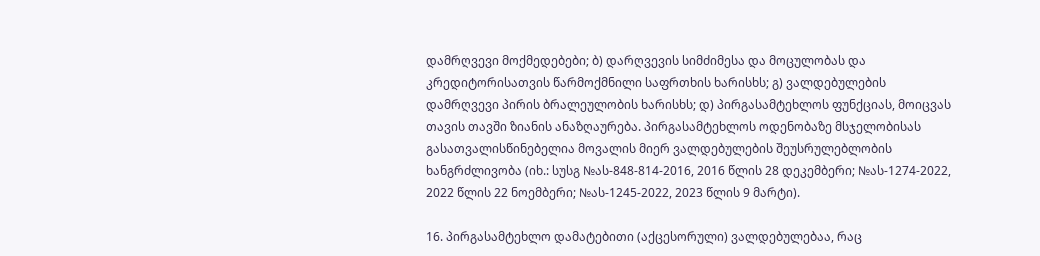დამრღვევი მოქმედებები; ბ) დარღვევის სიმძიმესა და მოცულობას და კრედიტორისათვის წარმოქმნილი საფრთხის ხარისხს; გ) ვალდებულების დამრღვევი პირის ბრალეულობის ხარისხს; დ) პირგასამტეხლოს ფუნქციას, მოიცვას თავის თავში ზიანის ანაზღაურება. პირგასამტეხლოს ოდენობაზე მსჯელობისას გასათვალისწინებელია მოვალის მიერ ვალდებულების შეუსრულებლობის ხანგრძლივობა (იხ.: სუსგ №ას-848-814-2016, 2016 წლის 28 დეკემბერი; №ას-1274-2022, 2022 წლის 22 ნოემბერი; №ას-1245-2022, 2023 წლის 9 მარტი).

16. პირგასამტეხლო დამატებითი (აქცესორული) ვალდებულებაა, რაც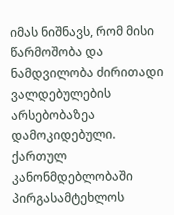იმას ნიშნავს, რომ მისი წარმოშობა და ნამდვილობა ძირითადი ვალდებულების არსებობაზეა დამოკიდებული. ქართულ კანონმდებლობაში პირგასამტეხლოს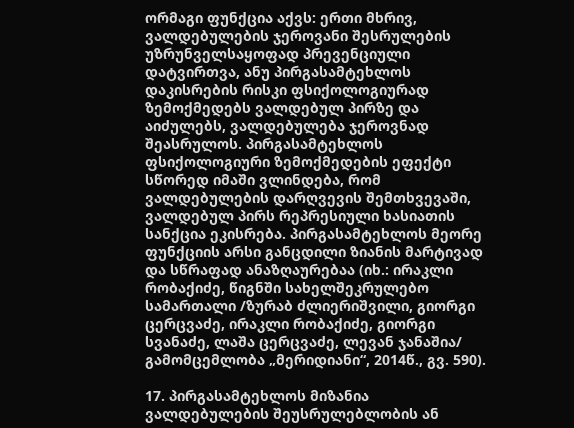ორმაგი ფუნქცია აქვს: ერთი მხრივ, ვალდებულების ჯეროვანი შესრულების უზრუნველსაყოფად პრევენციული დატვირთვა, ანუ პირგასამტეხლოს დაკისრების რისკი ფსიქოლოგიურად ზემოქმედებს ვალდებულ პირზე და აიძულებს, ვალდებულება ჯეროვნად შეასრულოს. პირგასამტეხლოს ფსიქოლოგიური ზემოქმედების ეფექტი სწორედ იმაში ვლინდება, რომ ვალდებულების დარღვევის შემთხვევაში, ვალდებულ პირს რეპრესიული ხასიათის სანქცია ეკისრება. პირგასამტეხლოს მეორე ფუნქციის არსი განცდილი ზიანის მარტივად და სწრაფად ანაზღაურებაა (იხ.: ირაკლი რობაქიძე, წიგნში სახელშეკრულებო სამართალი /ზურაბ ძლიერიშვილი, გიორგი ცერცვაძე, ირაკლი რობაქიძე, გიორგი სვანაძე, ლაშა ცერცვაძე, ლევან ჯანაშია/ გამომცემლობა „მერიდიანი“, 2014წ., გვ. 590).

17. პირგასამტეხლოს მიზანია ვალდებულების შეუსრულებლობის ან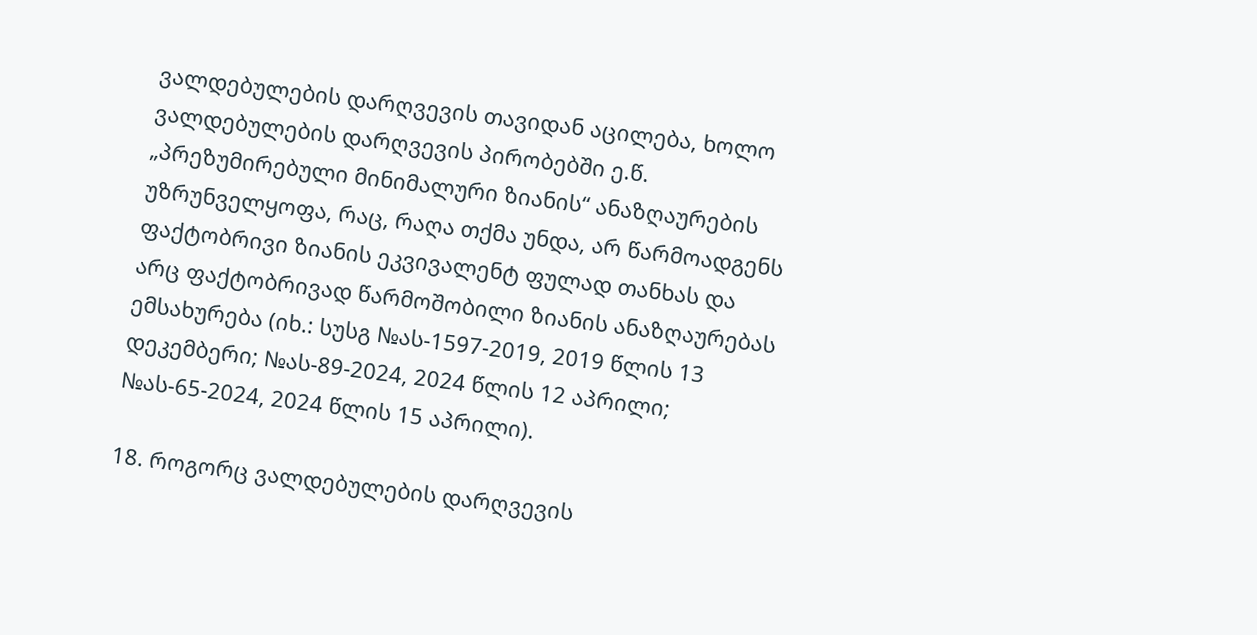ვალდებულების დარღვევის თავიდან აცილება, ხოლო ვალდებულების დარღვევის პირობებში ე.წ. „პრეზუმირებული მინიმალური ზიანის“ ანაზღაურების უზრუნველყოფა, რაც, რაღა თქმა უნდა, არ წარმოადგენს ფაქტობრივი ზიანის ეკვივალენტ ფულად თანხას და არც ფაქტობრივად წარმოშობილი ზიანის ანაზღაურებას ემსახურება (იხ.: სუსგ №ას-1597-2019, 2019 წლის 13 დეკემბერი; №ას-89-2024, 2024 წლის 12 აპრილი; №ას-65-2024, 2024 წლის 15 აპრილი).

18. როგორც ვალდებულების დარღვევის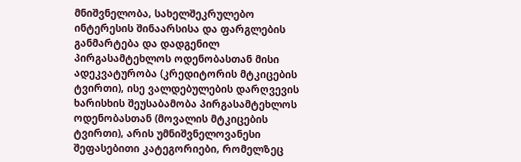მნიშვნელობა, სახელშეკრულებო ინტერესის შინაარსისა და ფარგლების განმარტება და დადგენილ პირგასამტეხლოს ოდენობასთან მისი ადეკვატურობა (კრედიტორის მტკიცების ტვირთი), ისე ვალდებულების დარღვევის ხარისხის შეუსაბამობა პირგასამტეხლოს ოდენობასთან (მოვალის მტკიცების ტვირთი), არის უმნიშვნელოვანესი შეფასებითი კატეგორიები, რომელზეც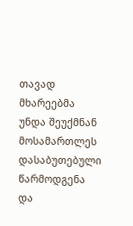თავად მხარეებმა უნდა შეუქმნან მოსამართლეს დასაბუთებული წარმოდგენა და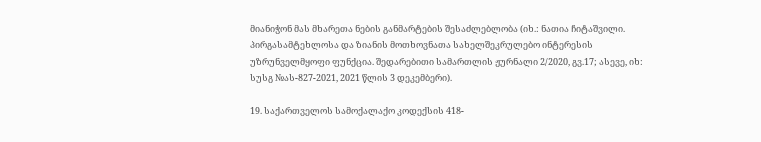მიანიჭონ მას მხარეთა ნების განმარტების შესაძლებლობა (იხ.: ნათია ჩიტაშვილი. პირგასამტეხლოსა და ზიანის მოთხოვნათა სახელშეკრულებო ინტერესის უზრუნველმყოფი ფუნქცია. შედარებითი სამართლის ჟურნალი 2/2020, გვ.17; ასევე, იხ: სუსგ №ას-827-2021, 2021 წლის 3 დეკემბერი).

19. საქართველოს სამოქალაქო კოდექსის 418-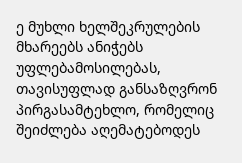ე მუხლი ხელშეკრულების მხარეებს ანიჭებს უფლებამოსილებას, თავისუფლად განსაზღვრონ პირგასამტეხლო, რომელიც შეიძლება აღემატებოდეს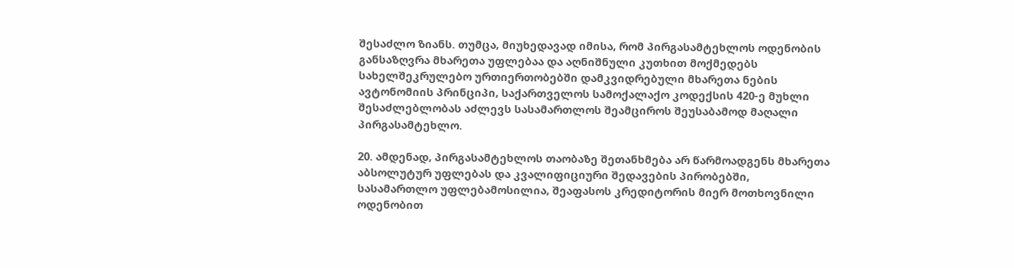შესაძლო ზიანს. თუმცა, მიუხედავად იმისა, რომ პირგასამტეხლოს ოდენობის განსაზღვრა მხარეთა უფლებაა და აღნიშნული კუთხით მოქმედებს სახელშეკრულებო ურთიერთობებში დამკვიდრებული მხარეთა ნების ავტონომიის პრინციპი, საქართველოს სამოქალაქო კოდექსის 420-ე მუხლი შესაძლებლობას აძლევს სასამართლოს შეამციროს შეუსაბამოდ მაღალი პირგასამტეხლო.

20. ამდენად, პირგასამტეხლოს თაობაზე შეთანხმება არ წარმოადგენს მხარეთა აბსოლუტურ უფლებას და კვალიფიციური შედავების პირობებში, სასამართლო უფლებამოსილია, შეაფასოს კრედიტორის მიერ მოთხოვნილი ოდენობით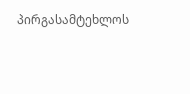პირგასამტეხლოს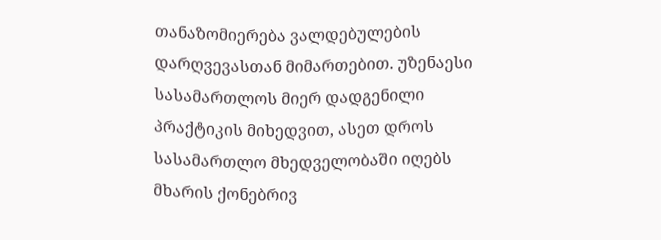თანაზომიერება ვალდებულების დარღვევასთან მიმართებით. უზენაესი სასამართლოს მიერ დადგენილი პრაქტიკის მიხედვით, ასეთ დროს სასამართლო მხედველობაში იღებს მხარის ქონებრივ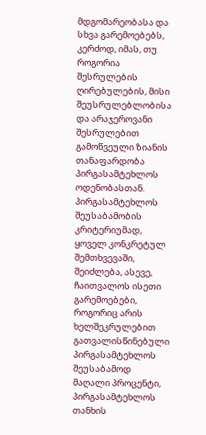მდგომარეობასა და სხვა გარემოებებს, კერძოდ, იმას, თუ როგორია შესრულების ღირებულების, მისი შეუსრულებლობისა და არაჯეროვანი შესრულებით გამოწვეული ზიანის თანაფარდობა პირგასამტეხლოს ოდენობასთან. პირგასამტეხლოს შეუსაბამობის კრიტერიუმად, ყოველ კონკრეტულ შემთხვევაში, შეიძლება, ასევე, ჩაითვალოს ისეთი გარემოებები, როგორიც არის ხელშეკრულებით გათვალისწინებული პირგასამტეხლოს შეუსაბამოდ მაღალი პროცენტი, პირგასამტეხლოს თანხის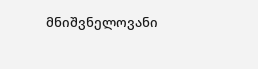მნიშვნელოვანი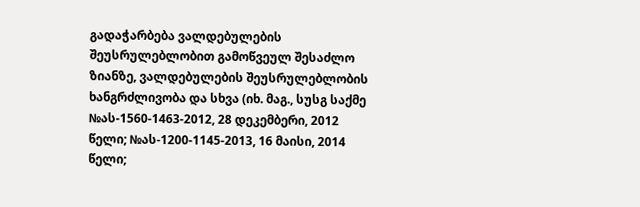გადაჭარბება ვალდებულების შეუსრულებლობით გამოწვეულ შესაძლო ზიანზე, ვალდებულების შეუსრულებლობის ხანგრძლივობა და სხვა (იხ. მაგ., სუსგ საქმე №ას-1560-1463-2012, 28 დეკემბერი, 2012 წელი; №ას-1200-1145-2013, 16 მაისი, 2014 წელი;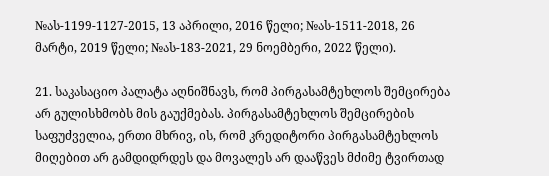№ას-1199-1127-2015, 13 აპრილი, 2016 წელი; №ას-1511-2018, 26 მარტი, 2019 წელი; №ას-183-2021, 29 ნოემბერი, 2022 წელი).

21. საკასაციო პალატა აღნიშნავს, რომ პირგასამტეხლოს შემცირება არ გულისხმობს მის გაუქმებას. პირგასამტეხლოს შემცირების საფუძველია, ერთი მხრივ, ის, რომ კრედიტორი პირგასამტეხლოს მიღებით არ გამდიდრდეს და მოვალეს არ დააწვეს მძიმე ტვირთად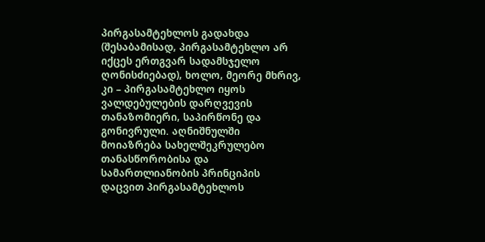პირგასამტეხლოს გადახდა (შესაბამისად, პირგასამტეხლო არ იქცეს ერთგვარ სადამსჯელო ღონისძიებად), ხოლო, მეორე მხრივ, კი – პირგასამტეხლო იყოს ვალდებულების დარღვევის თანაზომიერი, საპირწონე და გონივრული. აღნიშნულში მოიაზრება სახელშეკრულებო თანასწორობისა და სამართლიანობის პრინციპის დაცვით პირგასამტეხლოს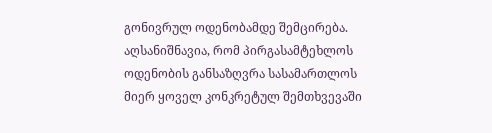გონივრულ ოდენობამდე შემცირება. აღსანიშნავია, რომ პირგასამტეხლოს ოდენობის განსაზღვრა სასამართლოს მიერ ყოველ კონკრეტულ შემთხვევაში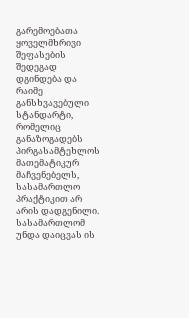გარემოებათა ყოველმხრივი შეფასების შედეგად დგინდება და რაიმე განსხვავებული სტანდარტი, რომელიც განაზოგადებს პირგასამტეხლოს მათემატიკურ მაჩვენებელს, სასამართლო პრაქტიკით არ არის დადგენილი. სასამართლომ უნდა დაიცვას ის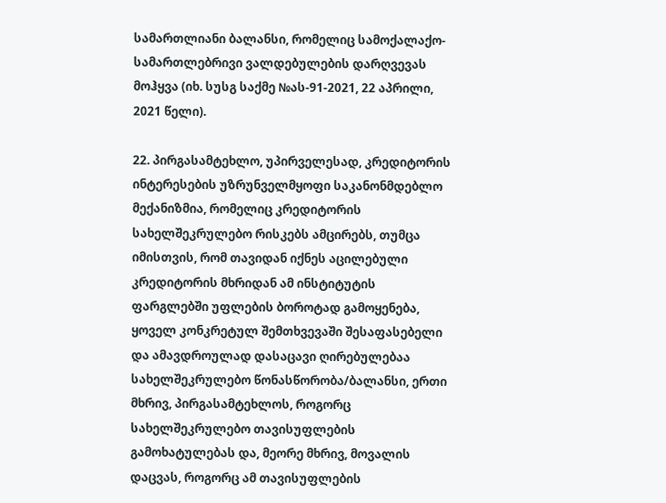სამართლიანი ბალანსი, რომელიც სამოქალაქო-სამართლებრივი ვალდებულების დარღვევას მოჰყვა (იხ. სუსგ საქმე №ას-91-2021, 22 აპრილი, 2021 წელი).

22. პირგასამტეხლო, უპირველესად, კრედიტორის ინტერესების უზრუნველმყოფი საკანონმდებლო მექანიზმია, რომელიც კრედიტორის სახელშეკრულებო რისკებს ამცირებს, თუმცა იმისთვის, რომ თავიდან იქნეს აცილებული კრედიტორის მხრიდან ამ ინსტიტუტის ფარგლებში უფლების ბოროტად გამოყენება, ყოველ კონკრეტულ შემთხვევაში შესაფასებელი და ამავდროულად დასაცავი ღირებულებაა სახელშეკრულებო წონასწორობა/ბალანსი, ერთი მხრივ, პირგასამტეხლოს, როგორც სახელშეკრულებო თავისუფლების გამოხატულებას და, მეორე მხრივ, მოვალის დაცვას, როგორც ამ თავისუფლების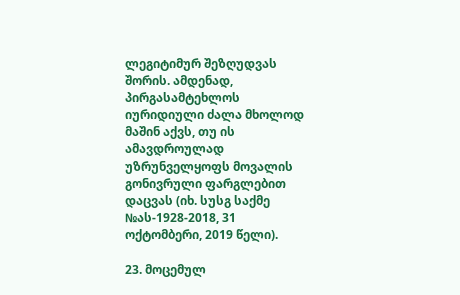ლეგიტიმურ შეზღუდვას შორის. ამდენად, პირგასამტეხლოს იურიდიული ძალა მხოლოდ მაშინ აქვს, თუ ის ამავდროულად უზრუნველყოფს მოვალის გონივრული ფარგლებით დაცვას (იხ. სუსგ საქმე №ას-1928-2018, 31 ოქტომბერი, 2019 წელი).

23. მოცემულ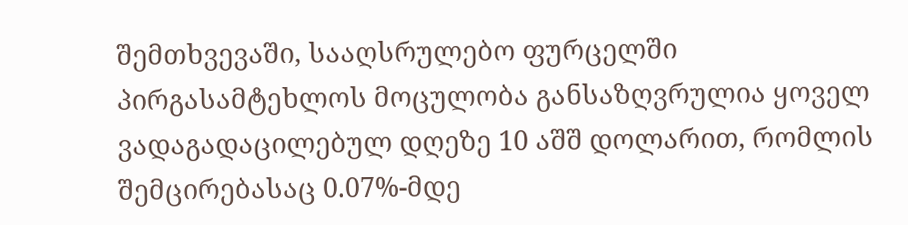შემთხვევაში, სააღსრულებო ფურცელში პირგასამტეხლოს მოცულობა განსაზღვრულია ყოველ ვადაგადაცილებულ დღეზე 10 აშშ დოლარით, რომლის შემცირებასაც 0.07%-მდე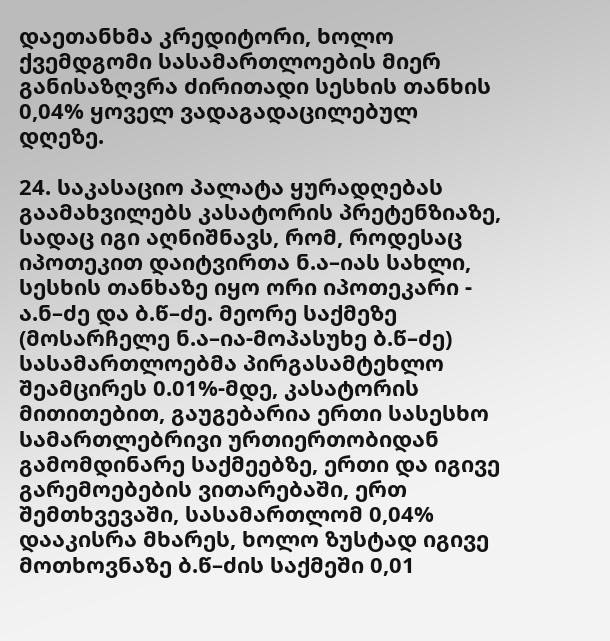დაეთანხმა კრედიტორი, ხოლო ქვემდგომი სასამართლოების მიერ განისაზღვრა ძირითადი სესხის თანხის 0,04% ყოველ ვადაგადაცილებულ დღეზე.

24. საკასაციო პალატა ყურადღებას გაამახვილებს კასატორის პრეტენზიაზე, სადაც იგი აღნიშნავს, რომ, როდესაც იპოთეკით დაიტვირთა ნ.ა–იას სახლი, სესხის თანხაზე იყო ორი იპოთეკარი - ა.ნ–ძე და ბ.წ–ძე. მეორე საქმეზე (მოსარჩელე ნ.ა–ია-მოპასუხე ბ.წ–ძე) სასამართლოებმა პირგასამტეხლო შეამცირეს 0.01%-მდე, კასატორის მითითებით, გაუგებარია ერთი სასესხო სამართლებრივი ურთიერთობიდან გამომდინარე საქმეებზე, ერთი და იგივე გარემოებების ვითარებაში, ერთ შემთხვევაში, სასამართლომ 0,04% დააკისრა მხარეს, ხოლო ზუსტად იგივე მოთხოვნაზე ბ.წ–ძის საქმეში 0,01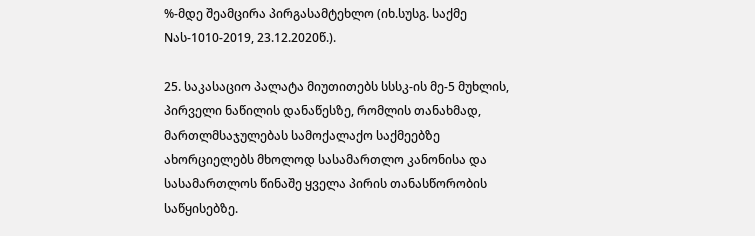%-მდე შეამცირა პირგასამტეხლო (იხ.სუსგ. საქმე Nას-1010-2019, 23.12.2020წ.).

25. საკასაციო პალატა მიუთითებს სსსკ-ის მე-5 მუხლის, პირველი ნაწილის დანაწესზე, რომლის თანახმად, მართლმსაჯულებას სამოქალაქო საქმეებზე ახორციელებს მხოლოდ სასამართლო კანონისა და სასამართლოს წინაშე ყველა პირის თანასწორობის საწყისებზე.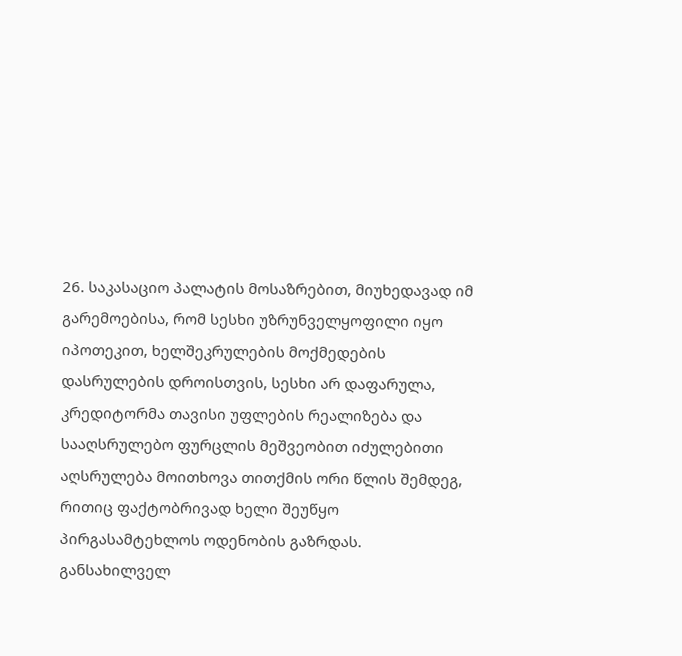26. საკასაციო პალატის მოსაზრებით, მიუხედავად იმ გარემოებისა, რომ სესხი უზრუნველყოფილი იყო იპოთეკით, ხელშეკრულების მოქმედების დასრულების დროისთვის, სესხი არ დაფარულა, კრედიტორმა თავისი უფლების რეალიზება და სააღსრულებო ფურცლის მეშვეობით იძულებითი აღსრულება მოითხოვა თითქმის ორი წლის შემდეგ, რითიც ფაქტობრივად ხელი შეუწყო პირგასამტეხლოს ოდენობის გაზრდას. განსახილველ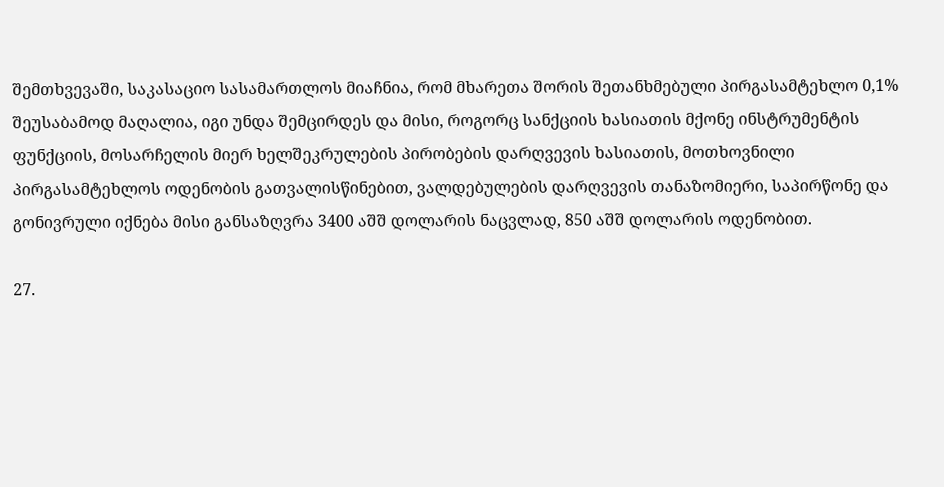შემთხვევაში, საკასაციო სასამართლოს მიაჩნია, რომ მხარეთა შორის შეთანხმებული პირგასამტეხლო 0,1% შეუსაბამოდ მაღალია, იგი უნდა შემცირდეს და მისი, როგორც სანქციის ხასიათის მქონე ინსტრუმენტის ფუნქციის, მოსარჩელის მიერ ხელშეკრულების პირობების დარღვევის ხასიათის, მოთხოვნილი პირგასამტეხლოს ოდენობის გათვალისწინებით, ვალდებულების დარღვევის თანაზომიერი, საპირწონე და გონივრული იქნება მისი განსაზღვრა 3400 აშშ დოლარის ნაცვლად, 850 აშშ დოლარის ოდენობით.

27.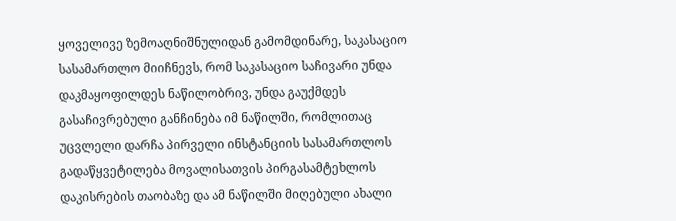ყოველივე ზემოაღნიშნულიდან გამომდინარე, საკასაციო სასამართლო მიიჩნევს, რომ საკასაციო საჩივარი უნდა დაკმაყოფილდეს ნაწილობრივ, უნდა გაუქმდეს გასაჩივრებული განჩინება იმ ნაწილში, რომლითაც უცვლელი დარჩა პირველი ინსტანციის სასამართლოს გადაწყვეტილება მოვალისათვის პირგასამტეხლოს დაკისრების თაობაზე და ამ ნაწილში მიღებული ახალი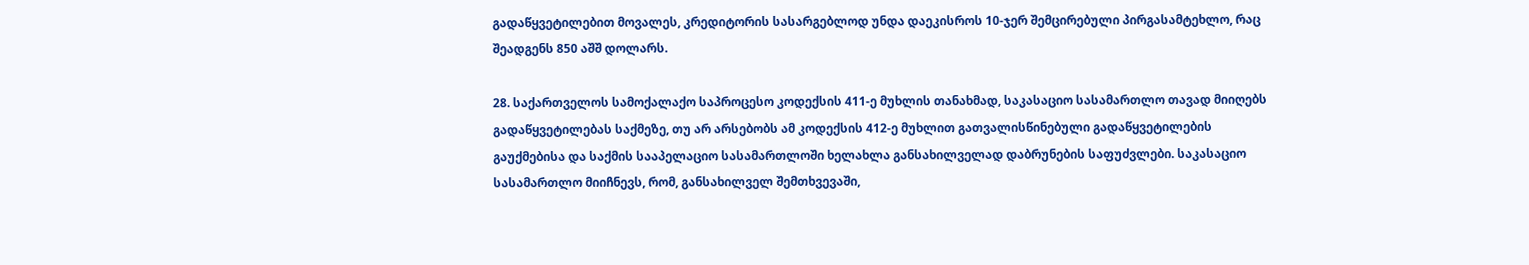გადაწყვეტილებით მოვალეს, კრედიტორის სასარგებლოდ უნდა დაეკისროს 10-ჯერ შემცირებული პირგასამტეხლო, რაც შეადგენს 850 აშშ დოლარს.

28. საქართველოს სამოქალაქო საპროცესო კოდექსის 411-ე მუხლის თანახმად, საკასაციო სასამართლო თავად მიიღებს გადაწყვეტილებას საქმეზე, თუ არ არსებობს ამ კოდექსის 412-ე მუხლით გათვალისწინებული გადაწყვეტილების გაუქმებისა და საქმის სააპელაციო სასამართლოში ხელახლა განსახილველად დაბრუნების საფუძვლები. საკასაციო სასამართლო მიიჩნევს, რომ, განსახილველ შემთხვევაში,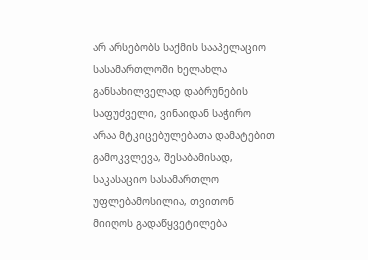არ არსებობს საქმის სააპელაციო სასამართლოში ხელახლა განსახილველად დაბრუნების საფუძველი, ვინაიდან საჭირო არაა მტკიცებულებათა დამატებით გამოკვლევა, შესაბამისად, საკასაციო სასამართლო უფლებამოსილია, თვითონ მიიღოს გადაწყვეტილება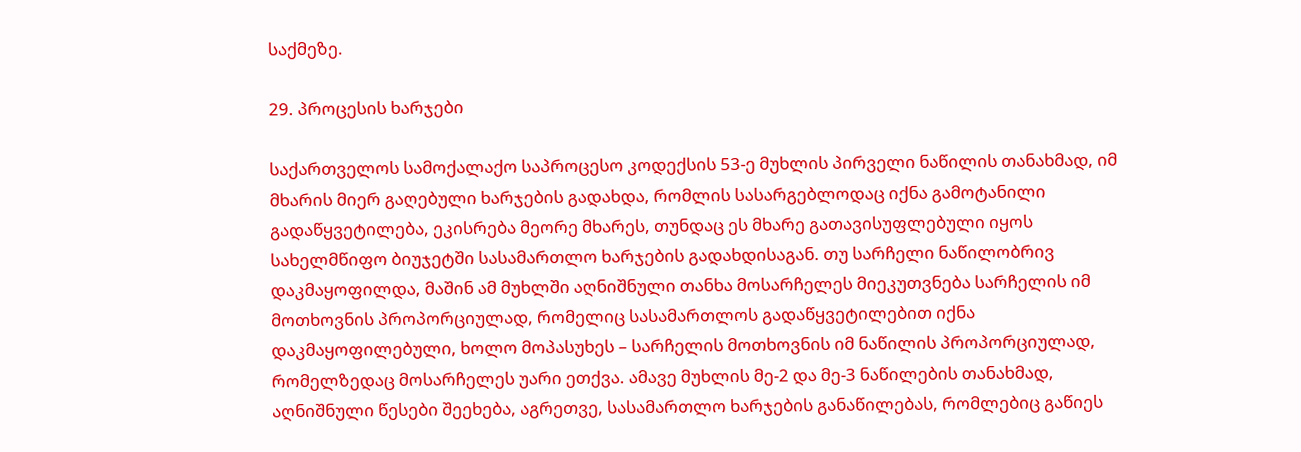საქმეზე.

29. პროცესის ხარჯები

საქართველოს სამოქალაქო საპროცესო კოდექსის 53-ე მუხლის პირველი ნაწილის თანახმად, იმ მხარის მიერ გაღებული ხარჯების გადახდა, რომლის სასარგებლოდაც იქნა გამოტანილი გადაწყვეტილება, ეკისრება მეორე მხარეს, თუნდაც ეს მხარე გათავისუფლებული იყოს სახელმწიფო ბიუჯეტში სასამართლო ხარჯების გადახდისაგან. თუ სარჩელი ნაწილობრივ დაკმაყოფილდა, მაშინ ამ მუხლში აღნიშნული თანხა მოსარჩელეს მიეკუთვნება სარჩელის იმ მოთხოვნის პროპორციულად, რომელიც სასამართლოს გადაწყვეტილებით იქნა დაკმაყოფილებული, ხოლო მოპასუხეს – სარჩელის მოთხოვნის იმ ნაწილის პროპორციულად, რომელზედაც მოსარჩელეს უარი ეთქვა. ამავე მუხლის მე-2 და მე-3 ნაწილების თანახმად, აღნიშნული წესები შეეხება, აგრეთვე, სასამართლო ხარჯების განაწილებას, რომლებიც გაწიეს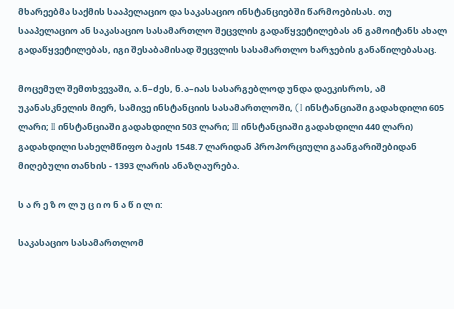მხარეებმა საქმის სააპელაციო და საკასაციო ინსტანციებში წარმოებისას. თუ სააპელაციო ან საკასაციო სასამართლო შეცვლის გადაწყვეტილებას ან გამოიტანს ახალ გადაწყვეტილებას, იგი შესაბამისად შეცვლის სასამართლო ხარჯების განაწილებასაც.

მოცემულ შემთხვევაში, ა.ნ–ძეს, ნ.ა–იას სასარგებლოდ უნდა დაეკისროს, ამ უკანასკნელის მიერ, სამივე ინსტანციის სასამართლოში, (I ინსტანციაში გადახდილი 605 ლარი; II ინსტანციაში გადახდილი 503 ლარი; III ინსტანციაში გადახდილი 440 ლარი) გადახდილი სახელმწიფო ბაჟის 1548.7 ლარიდან პროპორციული გაანგარიშებიდან მიღებული თანხის - 1393 ლარის ანაზღაურება.

ს ა რ ე ზ ო ლ უ ც ი ო ნ ა წ ი ლ ი:

საკასაციო სასამართლომ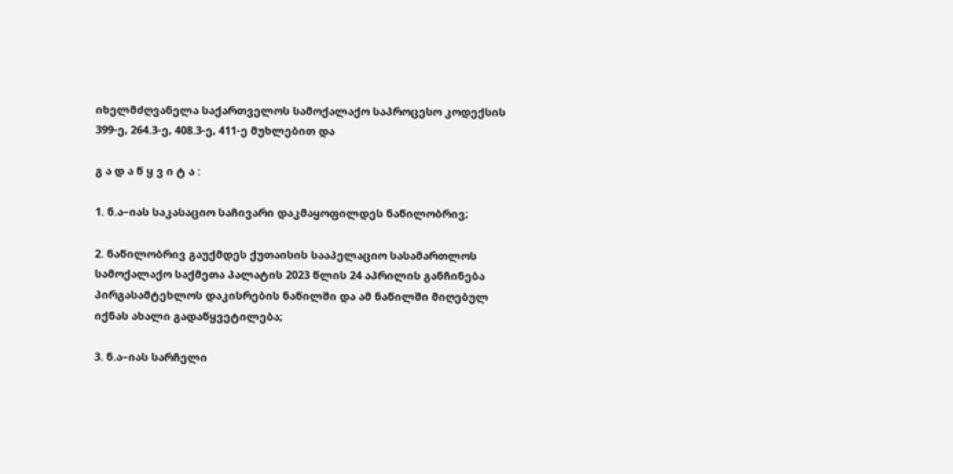იხელმძღვანელა საქართველოს სამოქალაქო საპროცესო კოდექსის 399-ე, 264.3-ე, 408.3-ე, 411-ე მუხლებით და

გ ა დ ა წ ყ ვ ი ტ ა :

1. ნ.ა–იას საკასაციო საჩივარი დაკმაყოფილდეს ნაწილობრივ;

2. ნაწილობრივ გაუქმდეს ქუთაისის სააპელაციო სასამართლოს სამოქალაქო საქმეთა პალატის 2023 წლის 24 აპრილის განჩინება პირგასამტეხლოს დაკისრების ნაწილში და ამ ნაწილში მიღებულ იქნას ახალი გადაწყვეტილება;

3. ნ.ა–იას სარჩელი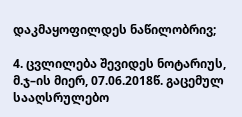დაკმაყოფილდეს ნაწილობრივ;

4. ცვლილება შევიდეს ნოტარიუს, მ.ჯ–ის მიერ, 07.06.2018წ. გაცემულ სააღსრულებო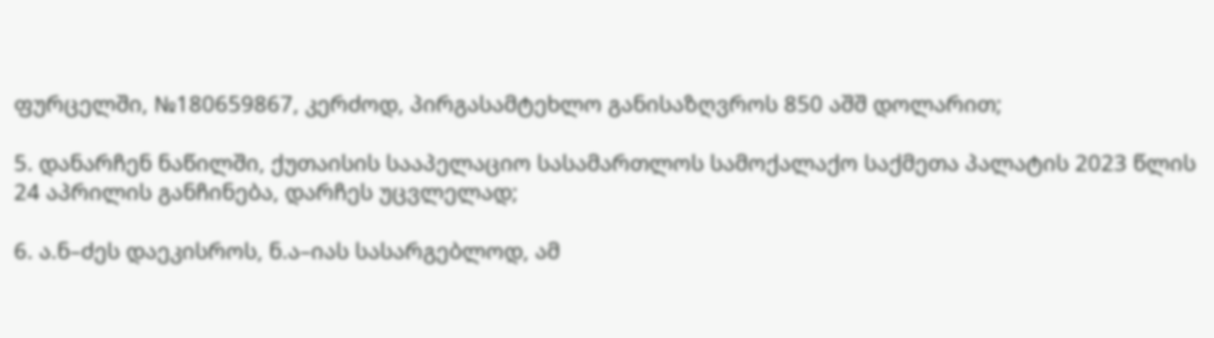ფურცელში, №180659867, კერძოდ, პირგასამტეხლო განისაზღვროს 850 აშშ დოლარით;

5. დანარჩენ ნაწილში, ქუთაისის სააპელაციო სასამართლოს სამოქალაქო საქმეთა პალატის 2023 წლის 24 აპრილის განჩინება, დარჩეს უცვლელად;

6. ა.ნ–ძეს დაეკისროს, ნ.ა–იას სასარგებლოდ, ამ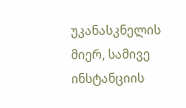უკანასკნელის მიერ, სამივე ინსტანციის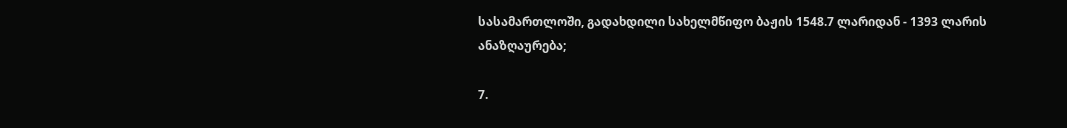სასამართლოში, გადახდილი სახელმწიფო ბაჟის 1548.7 ლარიდან - 1393 ლარის ანაზღაურება;

7.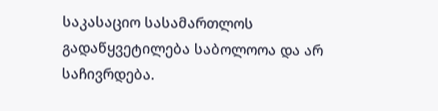საკასაციო სასამართლოს გადაწყვეტილება საბოლოოა და არ საჩივრდება.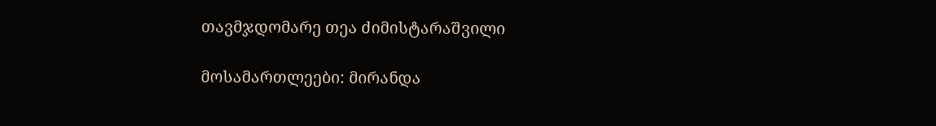თავმჯდომარე თეა ძიმისტარაშვილი

მოსამართლეები: მირანდა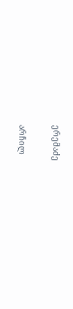ერემაძე

არჩილ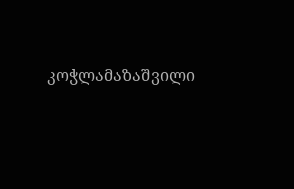კოჭლამაზაშვილი